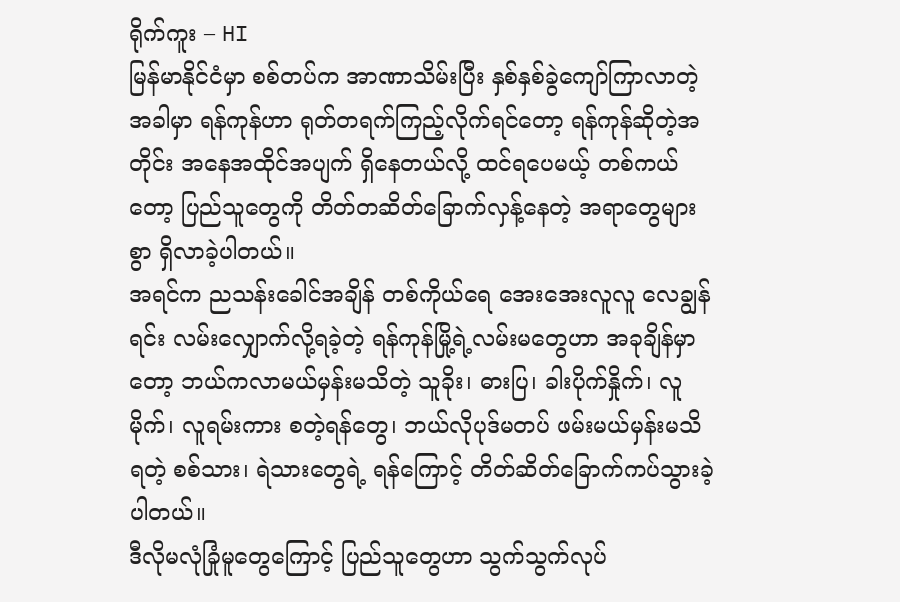ရိုက်ကူး – HI
မြန်မာနိုင်ငံမှာ စစ်တပ်က အာဏာသိမ်းပြီး နှစ်နှစ်ခွဲကျော်ကြာလာတဲ့အခါမှာ ရန်ကုန်ဟာ ရုတ်တရက်ကြည့်လိုက်ရင်တော့ ရန်ကုန်ဆိုတဲ့အတိုင်း အနေအထိုင်အပျက် ရှိနေတယ်လို့ ထင်ရပေမယ့် တစ်ကယ်တော့ ပြည်သူတွေကို တိတ်တဆိတ်ခြောက်လှန့်နေတဲ့ အရာတွေများစွာ ရှိလာခဲ့ပါတယ်။
အရင်က ညသန်းခေါင်အချိန် တစ်ကိုယ်ရေ အေးအေးလူလူ လေချွန်ရင်း လမ်းလျှောက်လို့ရခဲ့တဲ့ ရန်ကုန်မြို့ရဲ့လမ်းမတွေဟာ အခုချိန်မှာတော့ ဘယ်ကလာမယ်မှန်းမသိတဲ့ သူခိုး၊ ဓားပြ၊ ခါးပိုက်နှိုက်၊ လူမိုက်၊ လူရမ်းကား စတဲ့ရန်တွေ၊ ဘယ်လိုပုဒ်မတပ် ဖမ်းမယ်မှန်းမသိရတဲ့ စစ်သား၊ ရဲသားတွေရဲ့ ရန်ကြောင့် တိတ်ဆိတ်ခြောက်ကပ်သွားခဲ့ပါတယ်။
ဒီလိုမလုံခြုံမူတွေကြောင့် ပြည်သူတွေဟာ သွက်သွက်လုပ်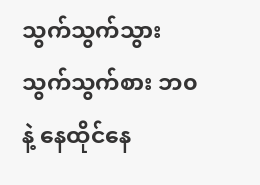သွက်သွက်သွား သွက်သွက်စား ဘ၀နဲ့ နေထိုင်နေ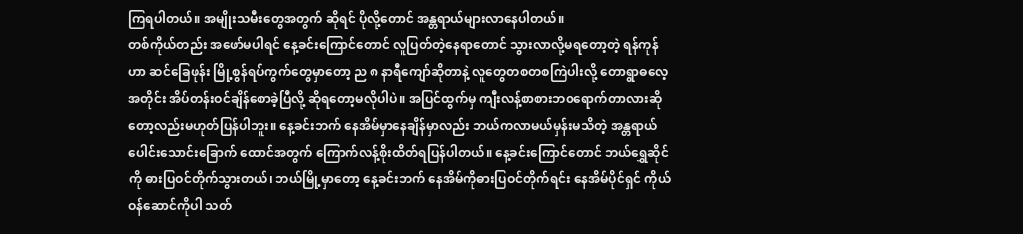ကြရပါတယ်။ အမျိုးသမီးတွေအတွက် ဆိုရင် ပိုလို့တောင် အန္တရာယ်များလာနေပါတယ်။
တစ်ကိုယ်တည်း အဖော်မပါရင် နေ့ခင်းကြောင်တောင် လူပြတ်တဲ့နေရာတောင် သွားလာလို့မရတော့တဲ့ ရန်ကုန်ဟာ ဆင်ခြေဖုန်း မြို့စွန်ရပ်ကွက်တွေမှာတော့ ည ၈ နာရီကျော်ဆိုတာနဲ့ လူတွေတစတစကြဲပါးလို့ တောရွာဓလေ့အတိုင်း အိပ်တန်းဝင်ချိန်စောခဲ့ပြီလို့ ဆိုရတော့မလိုပါပဲ။ အပြင်ထွက်မှ ကျီးလန့်စာစားဘ၀ရောက်တာလားဆိုတော့လည်းမဟုတ်ပြန်ပါဘူး။ နေ့ခင်းဘက် နေအိမ်မှာနေချိန်မှာလည်း ဘယ်ကလာမယ်မှန်းမသိတဲ့ အန္တရာယ်ပေါင်းသောင်းခြောက် ထောင်အတွက် ကြောက်လန့်စိုးထိတ်ရပြန်ပါတယ်။ နေ့ခင်းကြောင်တောင် ဘယ်ရွှေဆိုင်ကို ဓားပြဝင်တိုက်သွားတယ်၊ ဘယ်မြို့မှာတော့ နေ့ခင်းဘက် နေအိမ်ကိုဓားပြဝင်တိုက်ရင်း နေအိမ်ပိုင်ရှင် ကိုယ်ဝန်ဆောင်ကိုပါ သတ်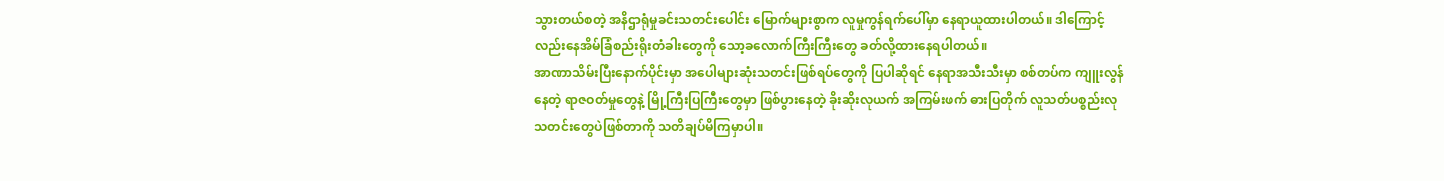သွားတယ်စတဲ့ အနိဌာရုံမှုခင်းသတင်းပေါင်း မြောက်များစွာက လူမှုကွန်ရက်ပေါ်မှာ နေရာယူထားပါတယ်။ ဒါကြောင့်လည်းနေအိမ်ခြံစည်းရိုးတံခါးတွေကို သော့ခလောက်ကြီးကြီးတွေ ခတ်လို့ထားနေရပါတယ်။
အာဏာသိမ်းပြီးနောက်ပိုင်းမှာ အပေါများဆုံးသတင်းဖြစ်ရပ်တွေကို ပြပါဆိုရင် နေရာအသီးသီးမှာ စစ်တပ်က ကျူးလွန်နေတဲ့ ရာဇဝတ်မှုတွေနဲ့ မြို့ကြီးပြကြီးတွေမှာ ဖြစ်ပွားနေတဲ့ ခိုးဆိုးလုယက် အကြမ်းဖက် ဓားပြတိုက် လူသတ်ပစ္စည်းလု သတင်းတွေပဲဖြစ်တာကို သတိချပ်မိကြမှာပါ။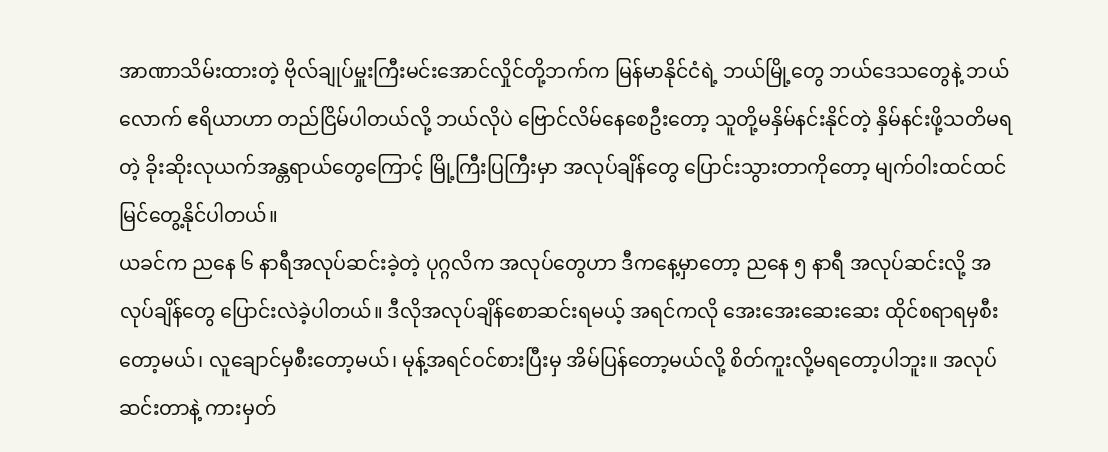အာဏာသိမ်းထားတဲ့ ဗိုလ်ချုပ်မှူးကြီးမင်းအောင်လှိုင်တို့ဘက်က မြန်မာနိုင်ငံရဲ့ ဘယ်မြို့တွေ ဘယ်ဒေသတွေနဲ့ ဘယ်လောက် ဧရိယာဟာ တည်ငြိမ်ပါတယ်လို့ ဘယ်လိုပဲ ဗြောင်လိမ်နေစေဦးတော့ သူတို့မနှိမ်နင်းနိုင်တဲ့ နှိမ်နင်းဖို့သတိမရတဲ့ ခိုးဆိုးလုယက်အန္တရာယ်တွေကြောင့် မြို့ကြီးပြကြီးမှာ အလုပ်ချိန်တွေ ပြောင်းသွားတာကိုတော့ မျက်ဝါးထင်ထင်မြင်တွေ့နိုင်ပါတယ်။
ယခင်က ညနေ ၆ နာရီအလုပ်ဆင်းခဲ့တဲ့ ပုဂ္ဂလိက အလုပ်တွေဟာ ဒီကနေ့မှာတော့ ညနေ ၅ နာရီ အလုပ်ဆင်းလို့ အလုပ်ချိန်တွေ ပြောင်းလဲခဲ့ပါတယ်။ ဒီလိုအလုပ်ချိန်စောဆင်းရမယ့် အရင်ကလို အေးအေးဆေးဆေး ထိုင်စရာရမှစီးတော့မယ်၊ လူချောင်မှစီးတော့မယ်၊ မုန့်အရင်ဝင်စားပြီးမှ အိမ်ပြန်တော့မယ်လို့ စိတ်ကူးလို့မရတော့ပါဘူး။ အလုပ်ဆင်းတာနဲ့ ကားမှတ်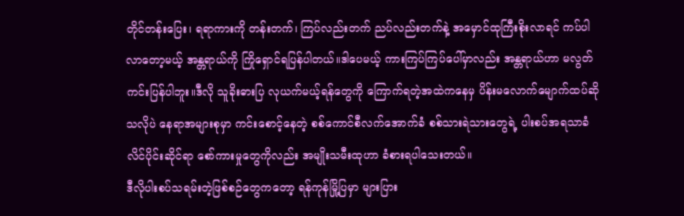တိုင်တန်းပြေး၊ ရရာကားကို တန်းတက်၊ ကြပ်လည်းတက် ညပ်လည်းတက်နဲ့ အမှောင်ထုကြီးစိုးလာရင် ကပ်ပါလာတော့မယ့် အန္တရာယ်ကို ကြိုရှောင်ရပြန်ပါတယ်။ဒါပေမယ့် ကားကြပ်ကြပ်ပေါ်မှာလည်း အန္တရာယ်ဟာ မလွတ်ကင်းပြန်ပါဘူး။ဒီလို သူခိုးဓားပြ လုယက်မယ့်ရန်တွေကို ကြောက်ရတဲ့အထဲကနေမှ ပိန်းမလောက်မျောက်ထပ်ဆိုသလိုပဲ နေရာအများစုမှာ ကင်းစောင့်နေတဲ့ စစ်ကောင်စီလက်အောက်ခံ စစ်သားရဲသားတွေရဲ့ ပါးစပ်အရသာခံ လိင်ပိုင်းဆိုင်ရာ စော်ကားမှုတွေကိုလည်း အမျိုးသမီးထုဟာ ခံစားရပါသေးတယ်။
ဒီလိုပါးစပ်သရမ်းတဲ့ဖြစ်စဉ်တွေကတော့ ရန်ကုန်မြို့ပြမှာ များပြား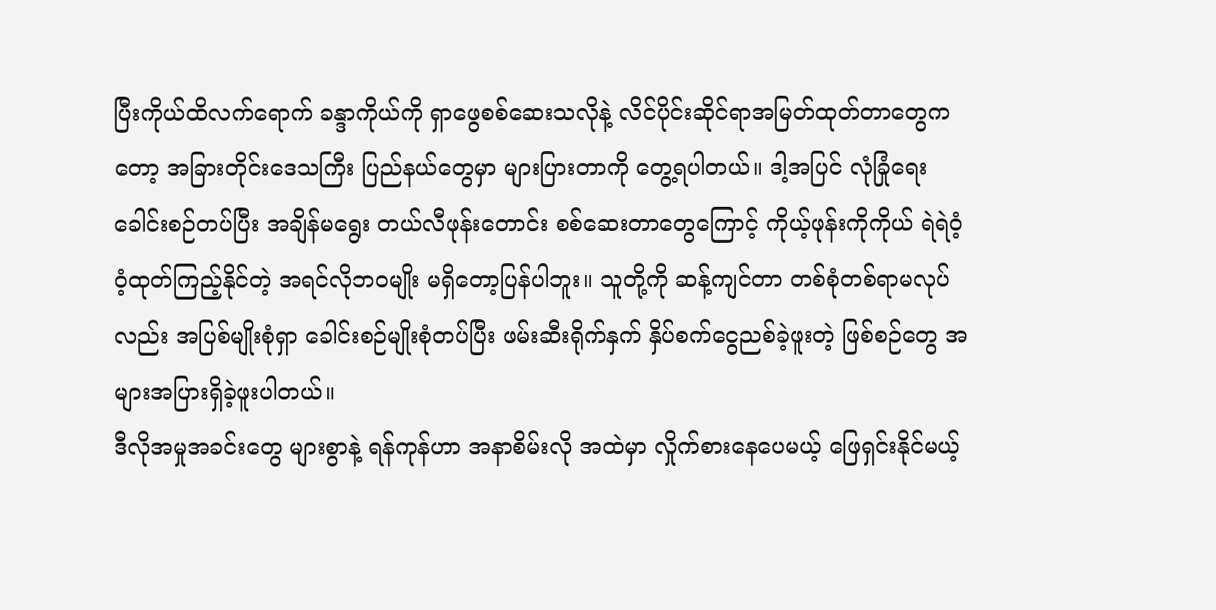ပြီးကိုယ်ထိလက်ရောက် ခန္ဒာကိုယ်ကို ရှာဖွေစစ်ဆေးသလိုနဲ့ လိင်ပိုင်းဆိုင်ရာအမြတ်ထုတ်တာတွေကတော့ အခြားတိုင်းဒေသကြီး ပြည်နယ်တွေမှာ များပြားတာကို တွေ့ရပါတယ်။ ဒါ့အပြင် လုံခြုံရေးခေါင်းစဉ်တပ်ပြီး အချိန်မရွေး တယ်လီဖုန်းတောင်း စစ်ဆေးတာတွေကြောင့် ကိုယ့်ဖုန်းကိုကိုယ် ရဲရဲဝံ့ဝံ့ထုတ်ကြည့်နိုင်တဲ့ အရင်လိုဘ၀မျိုး မရှိတော့ပြန်ပါဘူး။ သူတို့ကို ဆန့်ကျင်တာ တစ်စုံတစ်ရာမလုပ်လည်း အပြစ်မျိုးစုံရှာ ခေါင်းစဉ်မျိုးစုံတပ်ပြီး ဖမ်းဆီးရိုက်နှက် နှိပ်စက်ငွေညစ်ခဲ့ဖူးတဲ့ ဖြစ်စဉ်တွေ အများအပြားရှိခဲ့ဖူးပါတယ်။
ဒီလိုအမှုအခင်းတွေ များစွာနဲ့ ရန်ကုန်ဟာ အနာစိမ်းလို အထဲမှာ လှိုက်စားနေပေမယ့် ဖြေရှင်းနိုင်မယ့်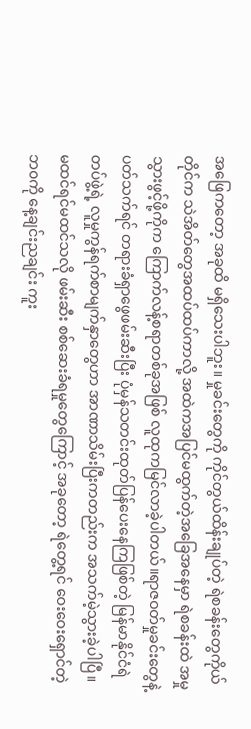အဖြေကတော့ အခုထိ မရှိသေးပါဘူး။ မှုခင်းတွေကို ကိုင်တွယ်ထိန်းချုပ်တဲ့ ရဲစခန်းတွေကိုယ်တိုင်က သဲအိတ်တွေအထပ်ထပ်ကာလို့ အထဲကအပြင်မထွက်တဲ့အခြေအနေမှာ ရဲစခန်းထဲ အမှုသွားဖွင့်ဖို့ကိုက ကြောက်လန့်စရာတစ်ခုအဖြစ် လူထုကမြင်လာခဲ့ပါတယ်။ရာဇဝတ်မှုခင်းတွေနဲ့ပတ်သက်ရင် တရားခံရှာဖွေဖမ်းဆီးပြီး ပုံမှန်သတင်းထုတ်ပြန်ပေးနေကြဖြစ်တဲ့ မြန်မာနိုင်ငံရဲတပ်ဖွဲ့ရဲ့ လူမှုကွန်ရက်စာမျက်နှာတွေဟာ အာဏာသိမ်းပြီးကတည်းက အသက်မဲ့သွားခဲ့ပါပြီ။ မထင်ရင်မထင်သလို ဖမ်းဆီး စစ်ဆေးခံရမှုတွေကြောင့် အခုတော့ ရဲတွေ့ရင် ဝေးဝေးရှောင်တဲ့ဘ၀ကို နေ့ချင်းညချင်း ကူး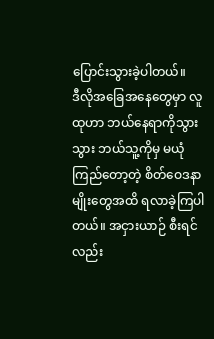ပြောင်းသွားခဲ့ပါတယ်။
ဒီလိုအခြေအနေတွေမှာ လူထုဟာ ဘယ်နေရာကိုသွားသွား ဘယ်သူ့ကိုမှ မယုံကြည်တော့တဲ့ စိတ်ဝေဒနာမျိုးတွေအထိ ရလာခဲ့ကြပါတယ်။ အငှားယာဉ် စီးရင်လည်း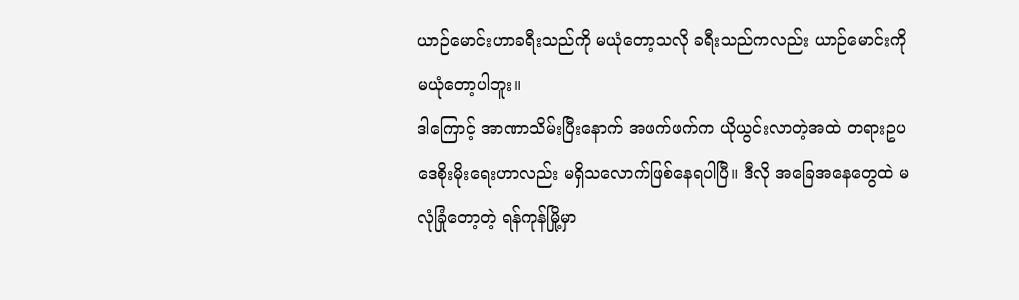ယာဉ်မောင်းဟာခရီးသည်ကို မယုံတော့သလို ခရီးသည်ကလည်း ယာဉ်မောင်းကို မယုံတော့ပါဘူး။
ဒါကြောင့် အာဏာသိမ်းပြီးနောက် အဖက်ဖက်က ယိုယွင်းလာတဲ့အထဲ တရားဥပဒေစိုးမိုးရေးဟာလည်း မရှိသလောက်ဖြစ်နေရပါပြီ။ ဒီလို အခြေအနေတွေထဲ မလုံခြုံတော့တဲ့ ရန်ကုန်မြို့မှာ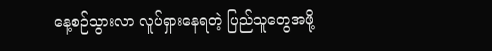နေ့စဉ်သွားလာ လူပ်ရှားနေရတဲ့ ပြည်သူတွေအဖို့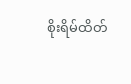စိုးရိမ်ထိတ်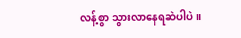လန့်စွာ သွားလာနေရဆဲပါပဲ။